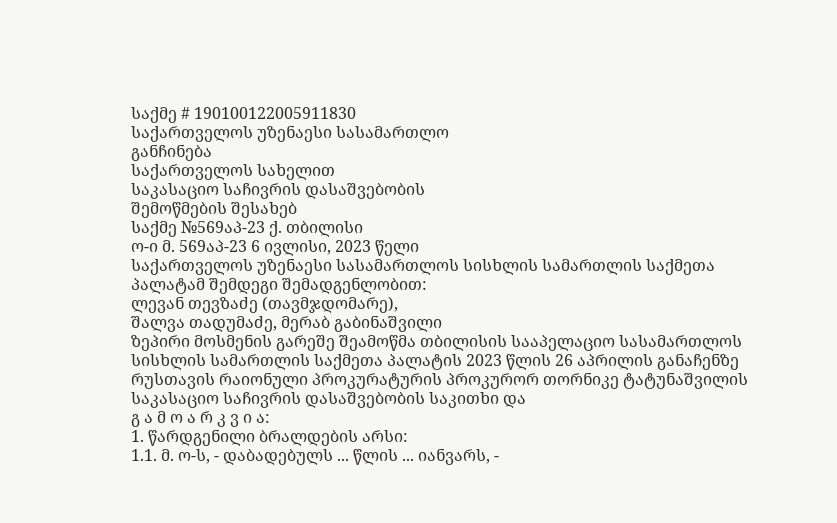საქმე # 190100122005911830
საქართველოს უზენაესი სასამართლო
განჩინება
საქართველოს სახელით
საკასაციო საჩივრის დასაშვებობის
შემოწმების შესახებ
საქმე №569აპ-23 ქ. თბილისი
ო-ი მ. 569აპ-23 6 ივლისი, 2023 წელი
საქართველოს უზენაესი სასამართლოს სისხლის სამართლის საქმეთა პალატამ შემდეგი შემადგენლობით:
ლევან თევზაძე (თავმჯდომარე),
შალვა თადუმაძე, მერაბ გაბინაშვილი
ზეპირი მოსმენის გარეშე შეამოწმა თბილისის სააპელაციო სასამართლოს სისხლის სამართლის საქმეთა პალატის 2023 წლის 26 აპრილის განაჩენზე რუსთავის რაიონული პროკურატურის პროკურორ თორნიკე ტატუნაშვილის საკასაციო საჩივრის დასაშვებობის საკითხი და
გ ა მ ო ა რ კ ვ ი ა:
1. წარდგენილი ბრალდების არსი:
1.1. მ. ო-ს, - დაბადებულს ... წლის ... იანვარს, -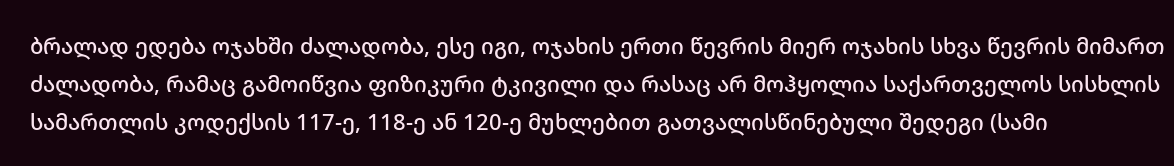ბრალად ედება ოჯახში ძალადობა, ესე იგი, ოჯახის ერთი წევრის მიერ ოჯახის სხვა წევრის მიმართ ძალადობა, რამაც გამოიწვია ფიზიკური ტკივილი და რასაც არ მოჰყოლია საქართველოს სისხლის სამართლის კოდექსის 117-ე, 118-ე ან 120-ე მუხლებით გათვალისწინებული შედეგი (სამი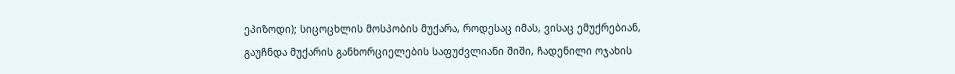ეპიზოდი); სიცოცხლის მოსპობის მუქარა, როდესაც იმას, ვისაც ემუქრებიან, გაუჩნდა მუქარის განხორციელების საფუძვლიანი შიში, ჩადენილი ოჯახის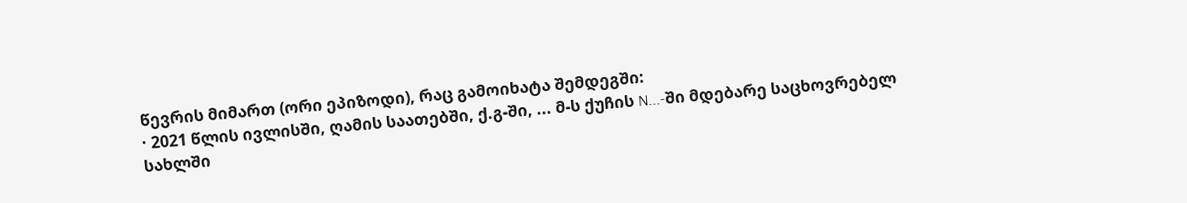წევრის მიმართ (ორი ეპიზოდი), რაც გამოიხატა შემდეგში:
· 2021 წლის ივლისში, ღამის საათებში, ქ.გ-ში, ... მ-ს ქუჩის N...-ში მდებარე საცხოვრებელ სახლში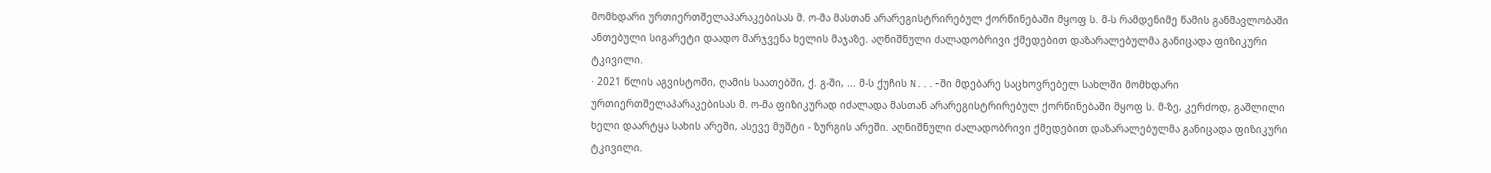მომხდარი ურთიერთშელაპარაკებისას მ. ო-მა მასთან არარეგისტრირებულ ქორწინებაში მყოფ ს. მ-ს რამდენიმე წამის განმავლობაში ანთებული სიგარეტი დაადო მარჯვენა ხელის მაჯაზე. აღნიშნული ძალადობრივი ქმედებით დაზარალებულმა განიცადა ფიზიკური ტკივილი.
· 2021 წლის აგვისტოში, ღამის საათებში, ქ. გ-ში, ... მ-ს ქუჩის N...-ში მდებარე საცხოვრებელ სახლში მომხდარი ურთიერთშელაპარაკებისას მ. ო-მა ფიზიკურად იძალადა მასთან არარეგისტრირებულ ქორწინებაში მყოფ ს. მ-ზე, კერძოდ, გაშლილი ხელი დაარტყა სახის არეში, ასევე მუშტი - ზურგის არეში. აღნიშნული ძალადობრივი ქმედებით დაზარალებულმა განიცადა ფიზიკური ტკივილი.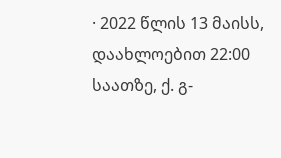· 2022 წლის 13 მაისს, დაახლოებით 22:00 საათზე, ქ. გ-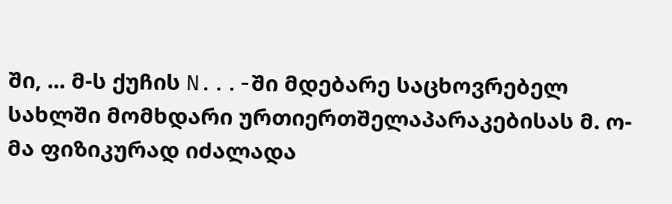ში, ... მ-ს ქუჩის N...-ში მდებარე საცხოვრებელ სახლში მომხდარი ურთიერთშელაპარაკებისას მ. ო-მა ფიზიკურად იძალადა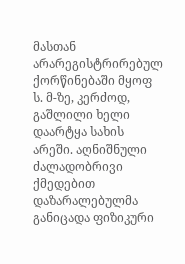მასთან არარეგისტრირებულ ქორწინებაში მყოფ ს. მ-ზე, კერძოდ, გაშლილი ხელი დაარტყა სახის არეში. აღნიშნული ძალადობრივი ქმედებით დაზარალებულმა განიცადა ფიზიკური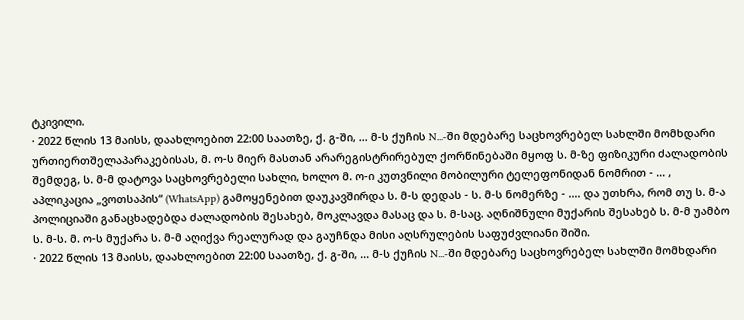ტკივილი.
· 2022 წლის 13 მაისს, დაახლოებით 22:00 საათზე, ქ. გ-ში, ... მ-ს ქუჩის N...-ში მდებარე საცხოვრებელ სახლში მომხდარი ურთიერთშელაპარაკებისას, მ. ო-ს მიერ მასთან არარეგისტრირებულ ქორწინებაში მყოფ ს. მ-ზე ფიზიკური ძალადობის შემდეგ, ს. მ-მ დატოვა საცხოვრებელი სახლი, ხოლო მ. ო-ი კუთვნილი მობილური ტელეფონიდან ნომრით - ... , აპლიკაცია „ვოთსაპის“ (WhatsApp) გამოყენებით დაუკავშირდა ს. მ-ს დედას - ს. მ-ს ნომერზე - .... და უთხრა, რომ თუ ს. მ-ა პოლიციაში განაცხადებდა ძალადობის შესახებ, მოკლავდა მასაც და ს. მ-საც. აღნიშნული მუქარის შესახებ ს. მ-მ უამბო ს. მ-ს. მ. ო-ს მუქარა ს. მ-მ აღიქვა რეალურად და გაუჩნდა მისი აღსრულების საფუძვლიანი შიში.
· 2022 წლის 13 მაისს, დაახლოებით 22:00 საათზე, ქ. გ-ში, ... მ-ს ქუჩის N...-ში მდებარე საცხოვრებელ სახლში მომხდარი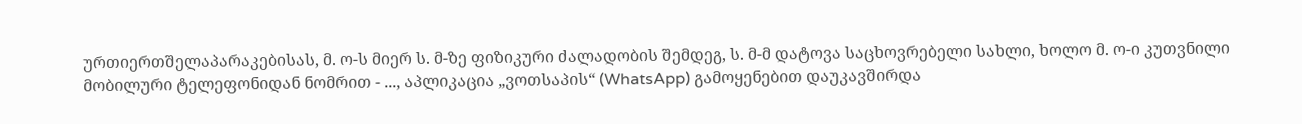ურთიერთშელაპარაკებისას, მ. ო-ს მიერ ს. მ-ზე ფიზიკური ძალადობის შემდეგ, ს. მ-მ დატოვა საცხოვრებელი სახლი, ხოლო მ. ო-ი კუთვნილი მობილური ტელეფონიდან ნომრით - ..., აპლიკაცია „ვოთსაპის“ (WhatsApp) გამოყენებით დაუკავშირდა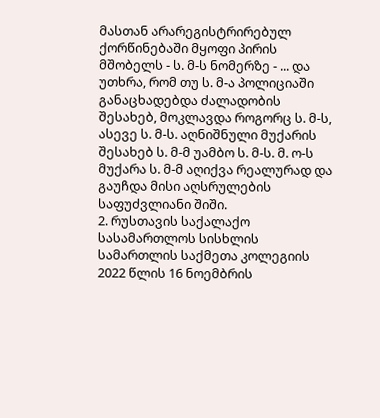მასთან არარეგისტრირებულ ქორწინებაში მყოფი პირის მშობელს - ს. მ-ს ნომერზე - ... და უთხრა, რომ თუ ს. მ-ა პოლიციაში განაცხადებდა ძალადობის შესახებ, მოკლავდა როგორც ს. მ-ს, ასევე ს. მ-ს. აღნიშნული მუქარის შესახებ ს. მ-მ უამბო ს. მ-ს. მ. ო-ს მუქარა ს. მ-მ აღიქვა რეალურად და გაუჩდა მისი აღსრულების საფუძვლიანი შიში.
2. რუსთავის საქალაქო სასამართლოს სისხლის სამართლის საქმეთა კოლეგიის 2022 წლის 16 ნოემბრის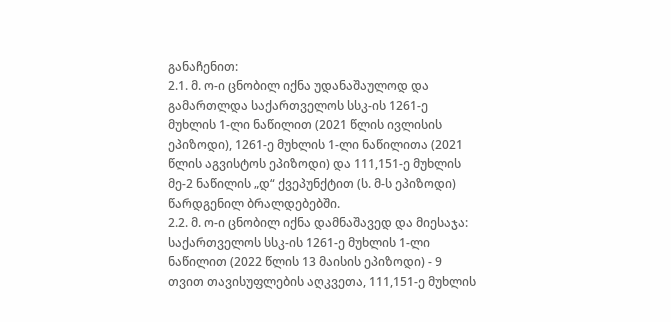განაჩენით:
2.1. მ. ო-ი ცნობილ იქნა უდანაშაულოდ და გამართლდა საქართველოს სსკ-ის 1261-ე მუხლის 1-ლი ნაწილით (2021 წლის ივლისის ეპიზოდი), 1261-ე მუხლის 1-ლი ნაწილითა (2021 წლის აგვისტოს ეპიზოდი) და 111,151-ე მუხლის მე-2 ნაწილის „დ“ ქვეპუნქტით (ს. მ-ს ეპიზოდი) წარდგენილ ბრალდებებში.
2.2. მ. ო-ი ცნობილ იქნა დამნაშავედ და მიესაჯა: საქართველოს სსკ-ის 1261-ე მუხლის 1-ლი ნაწილით (2022 წლის 13 მაისის ეპიზოდი) - 9 თვით თავისუფლების აღკვეთა, 111,151-ე მუხლის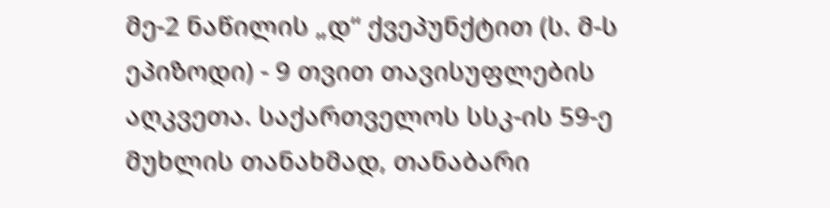მე-2 ნაწილის „დ“ ქვეპუნქტით (ს. მ-ს ეპიზოდი) - 9 თვით თავისუფლების აღკვეთა. საქართველოს სსკ-ის 59-ე მუხლის თანახმად, თანაბარი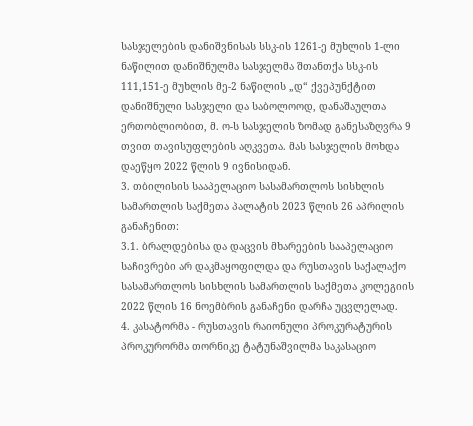სასჯელების დანიშვნისას სსკ-ის 1261-ე მუხლის 1-ლი ნაწილით დანიშნულმა სასჯელმა შთანთქა სსკ-ის 111,151-ე მუხლის მე-2 ნაწილის „დ“ ქვეპუნქტით დანიშნული სასჯელი და საბოლოოდ, დანაშაულთა ერთობლიობით, მ. ო-ს სასჯელის ზომად განესაზღვრა 9 თვით თავისუფლების აღკვეთა. მას სასჯელის მოხდა დაეწყო 2022 წლის 9 ივნისიდან.
3. თბილისის სააპელაციო სასამართლოს სისხლის სამართლის საქმეთა პალატის 2023 წლის 26 აპრილის განაჩენით:
3.1. ბრალდებისა და დაცვის მხარეების სააპელაციო საჩივრები არ დაკმაყოფილდა და რუსთავის საქალაქო სასამართლოს სისხლის სამართლის საქმეთა კოლეგიის 2022 წლის 16 ნოემბრის განაჩენი დარჩა უცვლელად.
4. კასატორმა - რუსთავის რაიონული პროკურატურის პროკურორმა თორნიკე ტატუნაშვილმა საკასაციო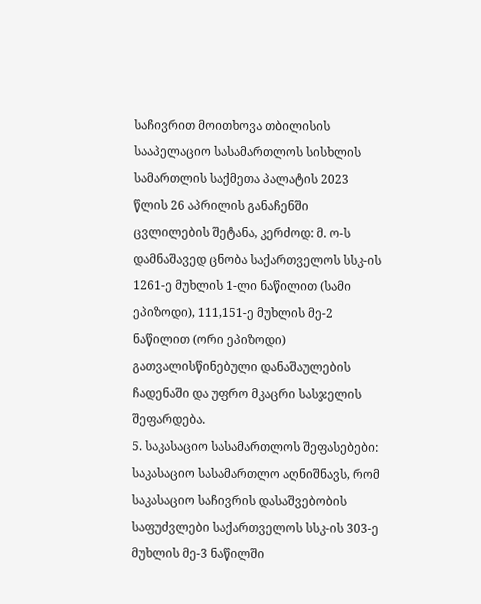საჩივრით მოითხოვა თბილისის სააპელაციო სასამართლოს სისხლის სამართლის საქმეთა პალატის 2023 წლის 26 აპრილის განაჩენში ცვლილების შეტანა, კერძოდ: მ. ო-ს დამნაშავედ ცნობა საქართველოს სსკ-ის 1261-ე მუხლის 1-ლი ნაწილით (სამი ეპიზოდი), 111,151-ე მუხლის მე-2 ნაწილით (ორი ეპიზოდი) გათვალისწინებული დანაშაულების ჩადენაში და უფრო მკაცრი სასჯელის შეფარდება.
5. საკასაციო სასამართლოს შეფასებები:
საკასაციო სასამართლო აღნიშნავს, რომ საკასაციო საჩივრის დასაშვებობის საფუძვლები საქართველოს სსკ-ის 303-ე მუხლის მე-3 ნაწილში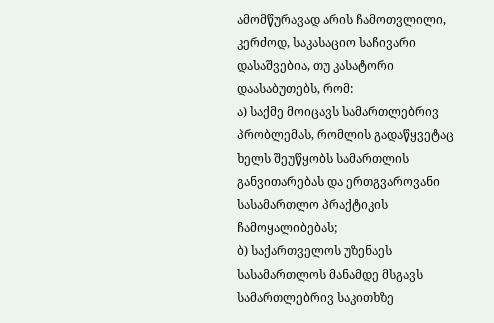ამომწურავად არის ჩამოთვლილი, კერძოდ, საკასაციო საჩივარი დასაშვებია, თუ კასატორი დაასაბუთებს, რომ:
ა) საქმე მოიცავს სამართლებრივ პრობლემას, რომლის გადაწყვეტაც ხელს შეუწყობს სამართლის განვითარებას და ერთგვაროვანი სასამართლო პრაქტიკის ჩამოყალიბებას;
ბ) საქართველოს უზენაეს სასამართლოს მანამდე მსგავს სამართლებრივ საკითხზე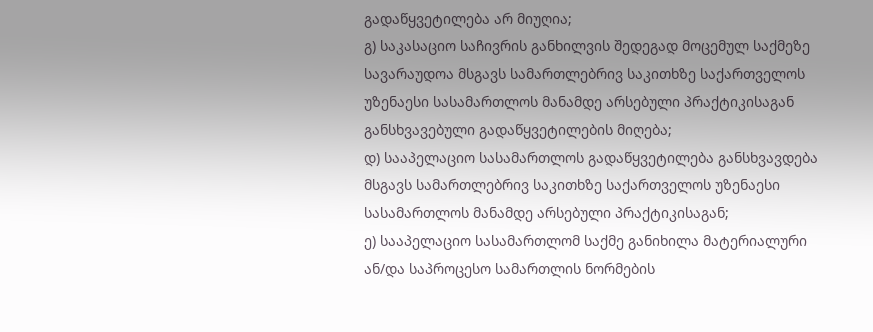გადაწყვეტილება არ მიუღია;
გ) საკასაციო საჩივრის განხილვის შედეგად მოცემულ საქმეზე სავარაუდოა მსგავს სამართლებრივ საკითხზე საქართველოს უზენაესი სასამართლოს მანამდე არსებული პრაქტიკისაგან განსხვავებული გადაწყვეტილების მიღება;
დ) სააპელაციო სასამართლოს გადაწყვეტილება განსხვავდება მსგავს სამართლებრივ საკითხზე საქართველოს უზენაესი სასამართლოს მანამდე არსებული პრაქტიკისაგან;
ე) სააპელაციო სასამართლომ საქმე განიხილა მატერიალური ან/და საპროცესო სამართლის ნორმების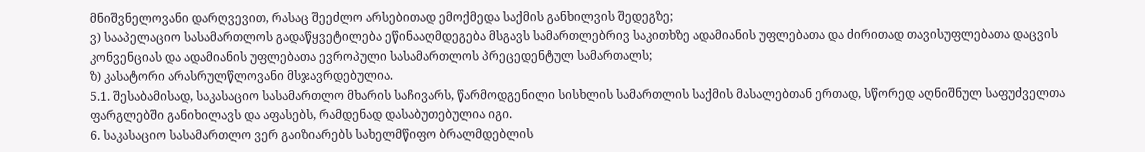მნიშვნელოვანი დარღვევით, რასაც შეეძლო არსებითად ემოქმედა საქმის განხილვის შედეგზე;
ვ) სააპელაციო სასამართლოს გადაწყვეტილება ეწინააღმდეგება მსგავს სამართლებრივ საკითხზე ადამიანის უფლებათა და ძირითად თავისუფლებათა დაცვის კონვენციას და ადამიანის უფლებათა ევროპული სასამართლოს პრეცედენტულ სამართალს;
ზ) კასატორი არასრულწლოვანი მსჯავრდებულია.
5.1. შესაბამისად, საკასაციო სასამართლო მხარის საჩივარს, წარმოდგენილი სისხლის სამართლის საქმის მასალებთან ერთად, სწორედ აღნიშნულ საფუძველთა ფარგლებში განიხილავს და აფასებს, რამდენად დასაბუთებულია იგი.
6. საკასაციო სასამართლო ვერ გაიზიარებს სახელმწიფო ბრალმდებლის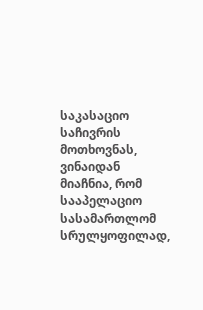საკასაციო საჩივრის მოთხოვნას, ვინაიდან მიაჩნია, რომ სააპელაციო სასამართლომ სრულყოფილად,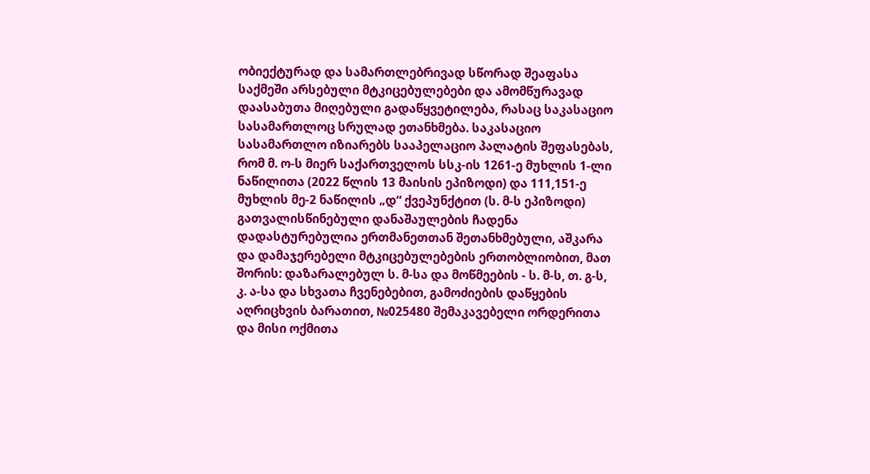ობიექტურად და სამართლებრივად სწორად შეაფასა საქმეში არსებული მტკიცებულებები და ამომწურავად დაასაბუთა მიღებული გადაწყვეტილება, რასაც საკასაციო სასამართლოც სრულად ეთანხმება. საკასაციო სასამართლო იზიარებს სააპელაციო პალატის შეფასებას, რომ მ. ო-ს მიერ საქართველოს სსკ-ის 1261-ე მუხლის 1-ლი ნაწილითა (2022 წლის 13 მაისის ეპიზოდი) და 111,151-ე მუხლის მე-2 ნაწილის „დ“ ქვეპუნქტით (ს. მ-ს ეპიზოდი) გათვალისწინებული დანაშაულების ჩადენა დადასტურებულია ერთმანეთთან შეთანხმებული, აშკარა და დამაჯერებელი მტკიცებულებების ერთობლიობით, მათ შორის: დაზარალებულ ს. მ-სა და მოწმეების - ს. მ-ს, თ. გ-ს, კ. ა-სა და სხვათა ჩვენებებით, გამოძიების დაწყების აღრიცხვის ბარათით, №025480 შემაკავებელი ორდერითა და მისი ოქმითა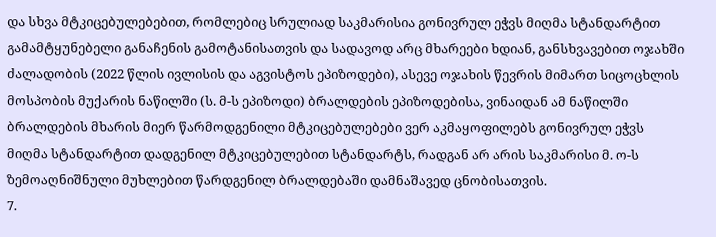და სხვა მტკიცებულებებით, რომლებიც სრულიად საკმარისია გონივრულ ეჭვს მიღმა სტანდარტით გამამტყუნებელი განაჩენის გამოტანისათვის და სადავოდ არც მხარეები ხდიან, განსხვავებით ოჯახში ძალადობის (2022 წლის ივლისის და აგვისტოს ეპიზოდები), ასევე ოჯახის წევრის მიმართ სიცოცხლის მოსპობის მუქარის ნაწილში (ს. მ-ს ეპიზოდი) ბრალდების ეპიზოდებისა, ვინაიდან ამ ნაწილში ბრალდების მხარის მიერ წარმოდგენილი მტკიცებულებები ვერ აკმაყოფილებს გონივრულ ეჭვს მიღმა სტანდარტით დადგენილ მტკიცებულებით სტანდარტს, რადგან არ არის საკმარისი მ. ო-ს ზემოაღნიშნული მუხლებით წარდგენილ ბრალდებაში დამნაშავედ ცნობისათვის.
7.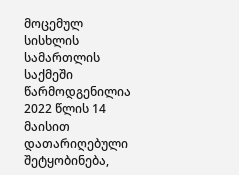მოცემულ სისხლის სამართლის საქმეში წარმოდგენილია 2022 წლის 14 მაისით დათარიღებული შეტყობინება,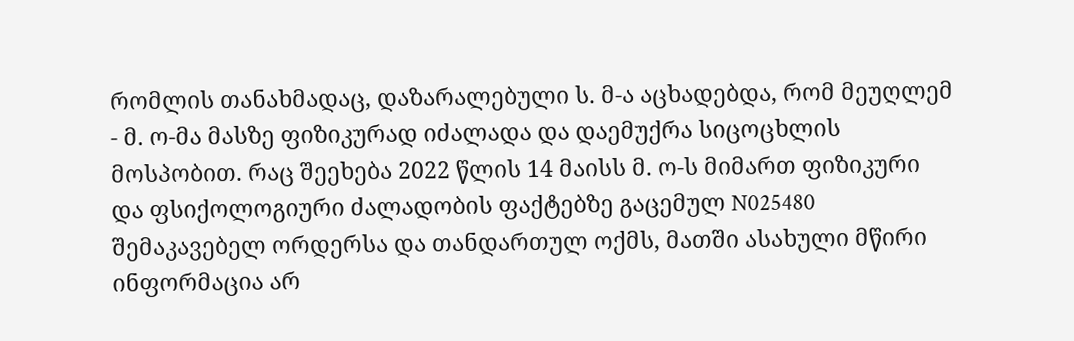რომლის თანახმადაც, დაზარალებული ს. მ-ა აცხადებდა, რომ მეუღლემ - მ. ო-მა მასზე ფიზიკურად იძალადა და დაემუქრა სიცოცხლის მოსპობით. რაც შეეხება 2022 წლის 14 მაისს მ. ო-ს მიმართ ფიზიკური და ფსიქოლოგიური ძალადობის ფაქტებზე გაცემულ N025480 შემაკავებელ ორდერსა და თანდართულ ოქმს, მათში ასახული მწირი ინფორმაცია არ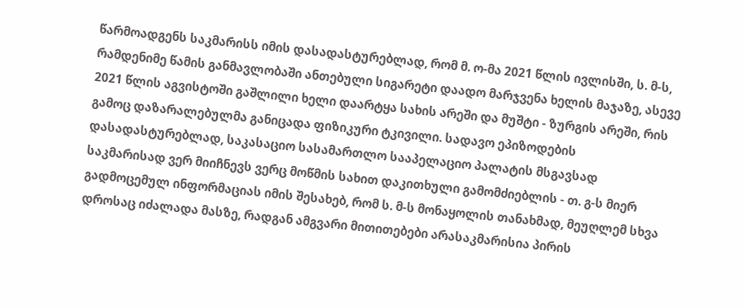წარმოადგენს საკმარისს იმის დასადასტურებლად, რომ მ. ო-მა 2021 წლის ივლისში, ს. მ-ს, რამდენიმე წამის განმავლობაში ანთებული სიგარეტი დაადო მარჯვენა ხელის მაჯაზე, ასევე 2021 წლის აგვისტოში გაშლილი ხელი დაარტყა სახის არეში და მუშტი - ზურგის არეში, რის გამოც დაზარალებულმა განიცადა ფიზიკური ტკივილი. სადავო ეპიზოდების დასადასტურებლად, საკასაციო სასამართლო სააპელაციო პალატის მსგავსად საკმარისად ვერ მიიჩნევს ვერც მოწმის სახით დაკითხული გამომძიებლის - თ. გ-ს მიერ გადმოცემულ ინფორმაციას იმის შესახებ, რომ ს. მ-ს მონაყოლის თანახმად, მეუღლემ სხვა დროსაც იძალადა მასზე, რადგან ამგვარი მითითებები არასაკმარისია პირის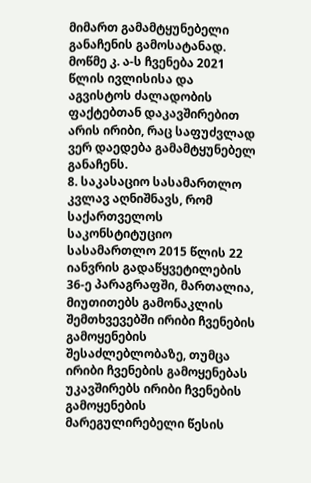მიმართ გამამტყუნებელი განაჩენის გამოსატანად. მოწმე კ. ა-ს ჩვენება 2021 წლის ივლისისა და აგვისტოს ძალადობის ფაქტებთან დაკავშირებით არის ირიბი, რაც საფუძვლად ვერ დაედება გამამტყუნებელ განაჩენს.
8. საკასაციო სასამართლო კვლავ აღნიშნავს, რომ საქართველოს საკონსტიტუციო სასამართლო 2015 წლის 22 იანვრის გადაწყვეტილების 36-ე პარაგრაფში, მართალია, მიუთითებს გამონაკლის შემთხვევებში ირიბი ჩვენების გამოყენების შესაძლებლობაზე, თუმცა ირიბი ჩვენების გამოყენებას უკავშირებს ირიბი ჩვენების გამოყენების მარეგულირებელი წესის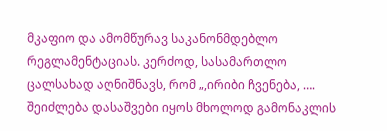მკაფიო და ამომწურავ საკანონმდებლო რეგლამენტაციას. კერძოდ, სასამართლო ცალსახად აღნიშნავს, რომ „,ირიბი ჩვენება, …. შეიძლება დასაშვები იყოს მხოლოდ გამონაკლის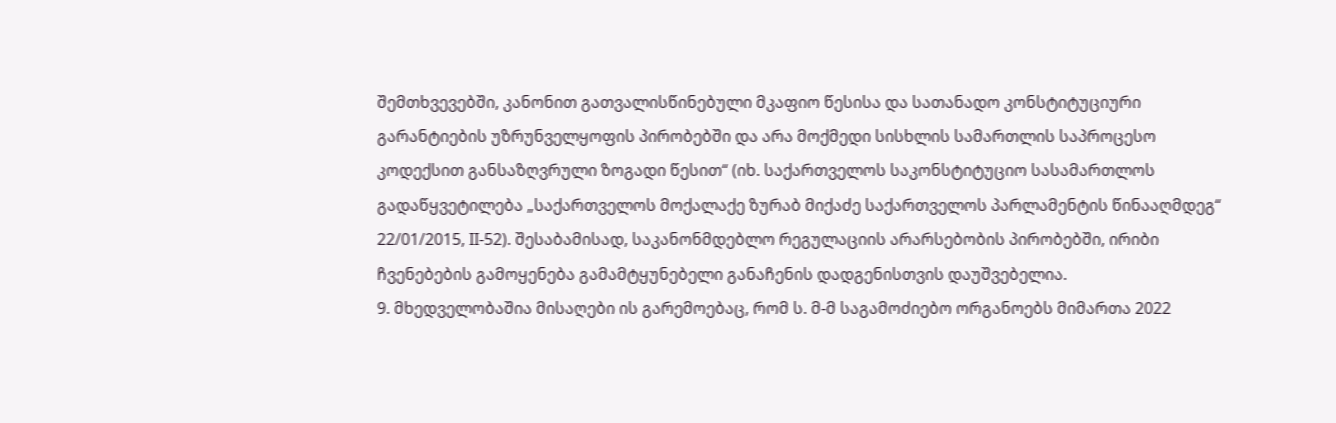შემთხვევებში, კანონით გათვალისწინებული მკაფიო წესისა და სათანადო კონსტიტუციური გარანტიების უზრუნველყოფის პირობებში და არა მოქმედი სისხლის სამართლის საპროცესო კოდექსით განსაზღვრული ზოგადი წესით“ (იხ. საქართველოს საკონსტიტუციო სასამართლოს გადაწყვეტილება „საქართველოს მოქალაქე ზურაბ მიქაძე საქართველოს პარლამენტის წინააღმდეგ“ 22/01/2015, II-52). შესაბამისად, საკანონმდებლო რეგულაციის არარსებობის პირობებში, ირიბი ჩვენებების გამოყენება გამამტყუნებელი განაჩენის დადგენისთვის დაუშვებელია.
9. მხედველობაშია მისაღები ის გარემოებაც, რომ ს. მ-მ საგამოძიებო ორგანოებს მიმართა 2022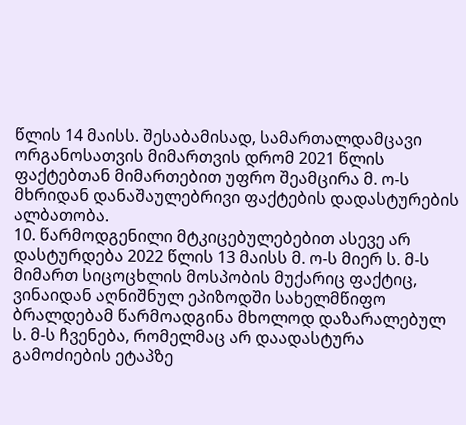წლის 14 მაისს. შესაბამისად, სამართალდამცავი ორგანოსათვის მიმართვის დრომ 2021 წლის ფაქტებთან მიმართებით უფრო შეამცირა მ. ო-ს მხრიდან დანაშაულებრივი ფაქტების დადასტურების ალბათობა.
10. წარმოდგენილი მტკიცებულებებით ასევე არ დასტურდება 2022 წლის 13 მაისს მ. ო-ს მიერ ს. მ-ს მიმართ სიცოცხლის მოსპობის მუქარიც ფაქტიც, ვინაიდან აღნიშნულ ეპიზოდში სახელმწიფო ბრალდებამ წარმოადგინა მხოლოდ დაზარალებულ ს. მ-ს ჩვენება, რომელმაც არ დაადასტურა გამოძიების ეტაპზე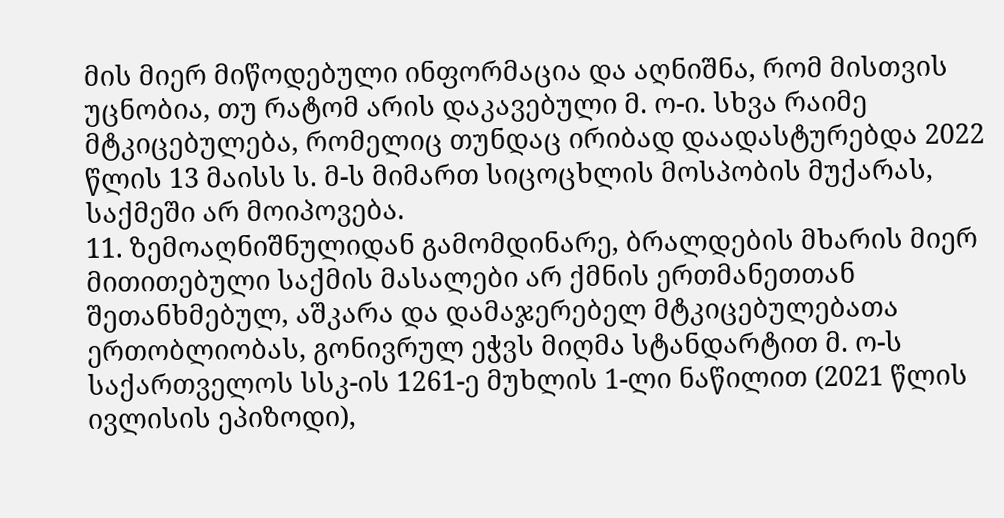მის მიერ მიწოდებული ინფორმაცია და აღნიშნა, რომ მისთვის უცნობია, თუ რატომ არის დაკავებული მ. ო-ი. სხვა რაიმე მტკიცებულება, რომელიც თუნდაც ირიბად დაადასტურებდა 2022 წლის 13 მაისს ს. მ-ს მიმართ სიცოცხლის მოსპობის მუქარას, საქმეში არ მოიპოვება.
11. ზემოაღნიშნულიდან გამომდინარე, ბრალდების მხარის მიერ მითითებული საქმის მასალები არ ქმნის ერთმანეთთან შეთანხმებულ, აშკარა და დამაჯერებელ მტკიცებულებათა ერთობლიობას, გონივრულ ეჭვს მიღმა სტანდარტით მ. ო-ს საქართველოს სსკ-ის 1261-ე მუხლის 1-ლი ნაწილით (2021 წლის ივლისის ეპიზოდი),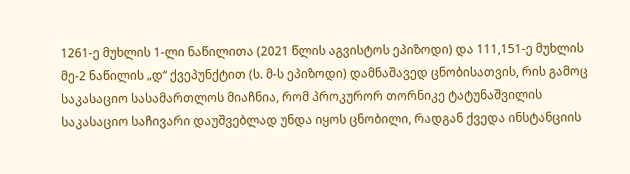1261-ე მუხლის 1-ლი ნაწილითა (2021 წლის აგვისტოს ეპიზოდი) და 111,151-ე მუხლის მე-2 ნაწილის „დ“ ქვეპუნქტით (ს. მ-ს ეპიზოდი) დამნაშავედ ცნობისათვის, რის გამოც საკასაციო სასამართლოს მიაჩნია, რომ პროკურორ თორნიკე ტატუნაშვილის საკასაციო საჩივარი დაუშვებლად უნდა იყოს ცნობილი, რადგან ქვედა ინსტანციის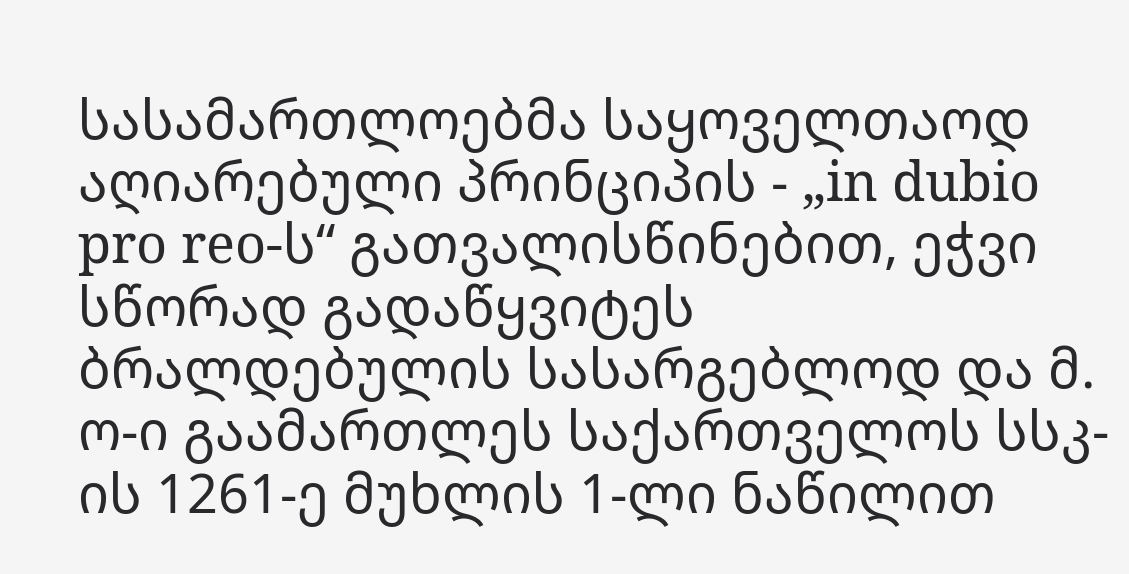სასამართლოებმა საყოველთაოდ აღიარებული პრინციპის - „in dubio pro reo-ს“ გათვალისწინებით, ეჭვი სწორად გადაწყვიტეს ბრალდებულის სასარგებლოდ და მ. ო-ი გაამართლეს საქართველოს სსკ-ის 1261-ე მუხლის 1-ლი ნაწილით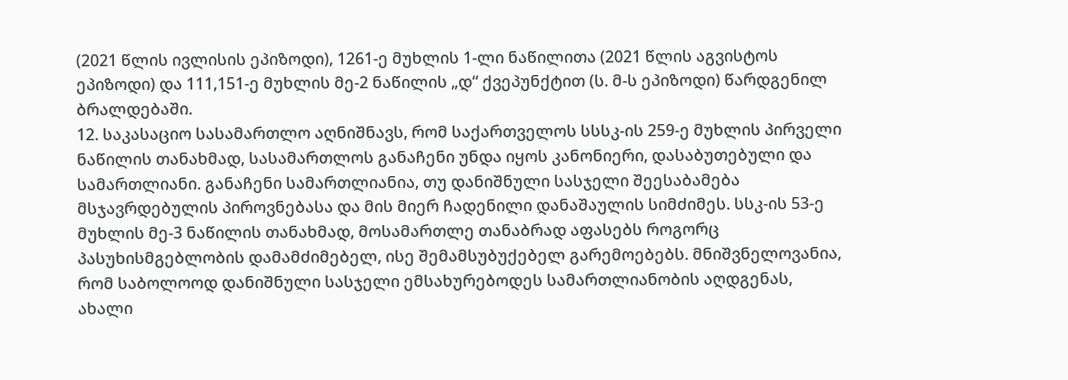(2021 წლის ივლისის ეპიზოდი), 1261-ე მუხლის 1-ლი ნაწილითა (2021 წლის აგვისტოს ეპიზოდი) და 111,151-ე მუხლის მე-2 ნაწილის „დ“ ქვეპუნქტით (ს. მ-ს ეპიზოდი) წარდგენილ ბრალდებაში.
12. საკასაციო სასამართლო აღნიშნავს, რომ საქართველოს სსსკ-ის 259-ე მუხლის პირველი ნაწილის თანახმად, სასამართლოს განაჩენი უნდა იყოს კანონიერი, დასაბუთებული და სამართლიანი. განაჩენი სამართლიანია, თუ დანიშნული სასჯელი შეესაბამება მსჯავრდებულის პიროვნებასა და მის მიერ ჩადენილი დანაშაულის სიმძიმეს. სსკ-ის 53-ე მუხლის მე-3 ნაწილის თანახმად, მოსამართლე თანაბრად აფასებს როგორც პასუხისმგებლობის დამამძიმებელ, ისე შემამსუბუქებელ გარემოებებს. მნიშვნელოვანია, რომ საბოლოოდ დანიშნული სასჯელი ემსახურებოდეს სამართლიანობის აღდგენას, ახალი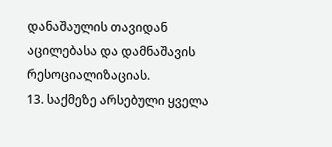დანაშაულის თავიდან აცილებასა და დამნაშავის რესოციალიზაციას.
13. საქმეზე არსებული ყველა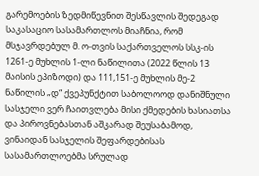გარემოების ზედმიწევნით შესწავლის შედეგად საკასაციო სასამართლოს მიაჩნია, რომ მსჯავრდებულ მ. ო-თვის საქართველოს სსკ-ის 1261-ე მუხლის 1-ლი ნაწილითა (2022 წლის 13 მაისის ეპიზოდი) და 111,151-ე მუხლის მე-2 ნაწილის „დ“ ქვეპუნქტით საბოლოოდ დანიშნული სასჯელი ვერ ჩაითვლება მისი ქმედების ხასიათსა და პიროვნებასთან აშკარად შეუსაბამოდ, ვინაიდან სასჯელის შეფარდებისას სასამართლოებმა სრულად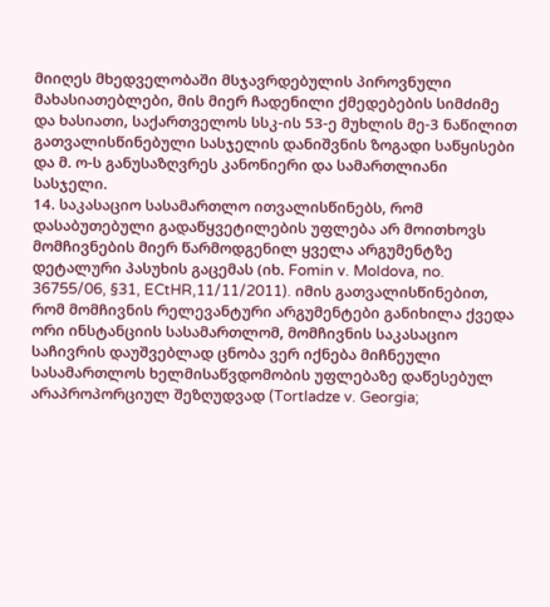მიიღეს მხედველობაში მსჯავრდებულის პიროვნული მახასიათებლები, მის მიერ ჩადენილი ქმედებების სიმძიმე და ხასიათი, საქართველოს სსკ-ის 53-ე მუხლის მე-3 ნაწილით გათვალისწინებული სასჯელის დანიშვნის ზოგადი საწყისები და მ. ო-ს განუსაზღვრეს კანონიერი და სამართლიანი სასჯელი.
14. საკასაციო სასამართლო ითვალისწინებს, რომ დასაბუთებული გადაწყვეტილების უფლება არ მოითხოვს მომჩივნების მიერ წარმოდგენილ ყველა არგუმენტზე დეტალური პასუხის გაცემას (იხ. Fomin v. Moldova, no. 36755/06, §31, ECtHR,11/11/2011). იმის გათვალისწინებით, რომ მომჩივნის რელევანტური არგუმენტები განიხილა ქვედა ორი ინსტანციის სასამართლომ, მომჩივნის საკასაციო საჩივრის დაუშვებლად ცნობა ვერ იქნება მიჩნეული სასამართლოს ხელმისაწვდომობის უფლებაზე დაწესებულ არაპროპორციულ შეზღუდვად (Tortladze v. Georgia;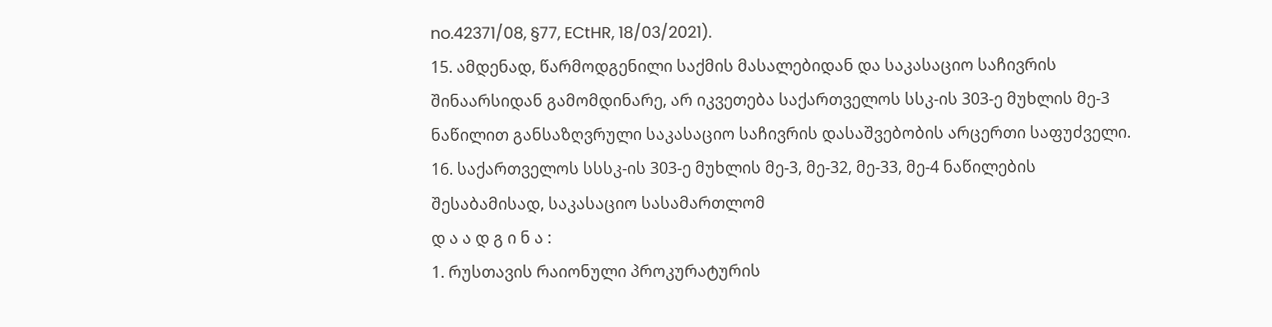no.42371/08, §77, ECtHR, 18/03/2021).
15. ამდენად, წარმოდგენილი საქმის მასალებიდან და საკასაციო საჩივრის შინაარსიდან გამომდინარე, არ იკვეთება საქართველოს სსკ-ის 303-ე მუხლის მე-3 ნაწილით განსაზღვრული საკასაციო საჩივრის დასაშვებობის არცერთი საფუძველი.
16. საქართველოს სსსკ-ის 303-ე მუხლის მე-3, მე-32, მე-33, მე-4 ნაწილების შესაბამისად, საკასაციო სასამართლომ
დ ა ა დ გ ი ნ ა :
1. რუსთავის რაიონული პროკურატურის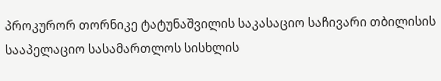პროკურორ თორნიკე ტატუნაშვილის საკასაციო საჩივარი თბილისის სააპელაციო სასამართლოს სისხლის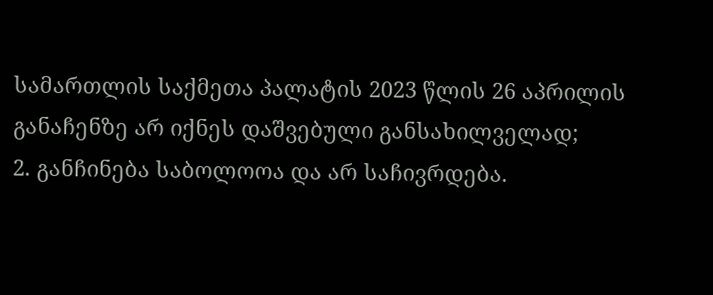სამართლის საქმეთა პალატის 2023 წლის 26 აპრილის განაჩენზე არ იქნეს დაშვებული განსახილველად;
2. განჩინება საბოლოოა და არ საჩივრდება.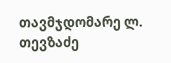თავმჯდომარე ლ. თევზაძე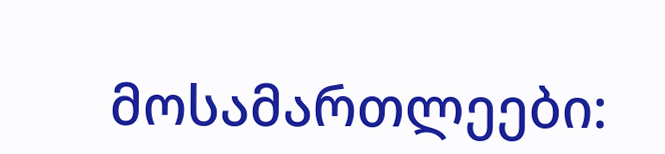მოსამართლეები: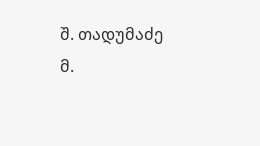შ. თადუმაძე
მ.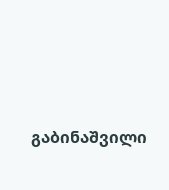გაბინაშვილი